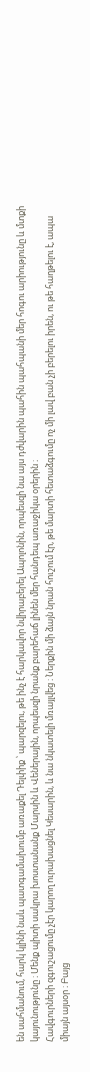են սահմանում, հարկ կլինի նաև պատգամախումբ առաքել Դելփիք ՝ պարզելու, թե ինչ է հարկավոր նվիրաբերել Ապոլոնին, որպեսզի նա այս դժվարին պահին պահպանի մեր հոգու արիությունը և մտքի կայունությունը ։ Մենք պիտի սակրա խոստանանք Մարսին և Վեներային, որպեսզի նրանք բարեհաճ լինեն մեր հանդեպ առաջիկա օրերին ։
Հավգուրների զգուշացումը չէր կարող ուրախացնել Կեսարին, և նա նկատելի մռայլվեց ։ Ներքին մի ձայն նրան հուշում էր, թե մարտի հետաձգումը ոչ մի լավ բան չի բերելու իրեն, ու թե հաղթելու է, ապա միայն այսօր ։ Բայց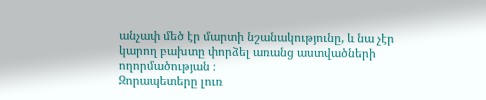անչափ մեծ էր մարտի նշանակությունը, և նա չէր կարող բախտը փորձել առանց աստվածների ողորմածության ։
Զորապետերը լուռ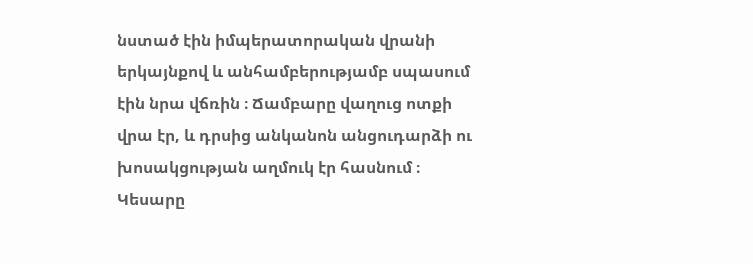նստած էին իմպերատորական վրանի երկայնքով և անհամբերությամբ սպասում էին նրա վճռին ։ Ճամբարը վաղուց ոտքի վրա էր, և դրսից անկանոն անցուդարձի ու խոսակցության աղմուկ էր հասնում ։
Կեսարը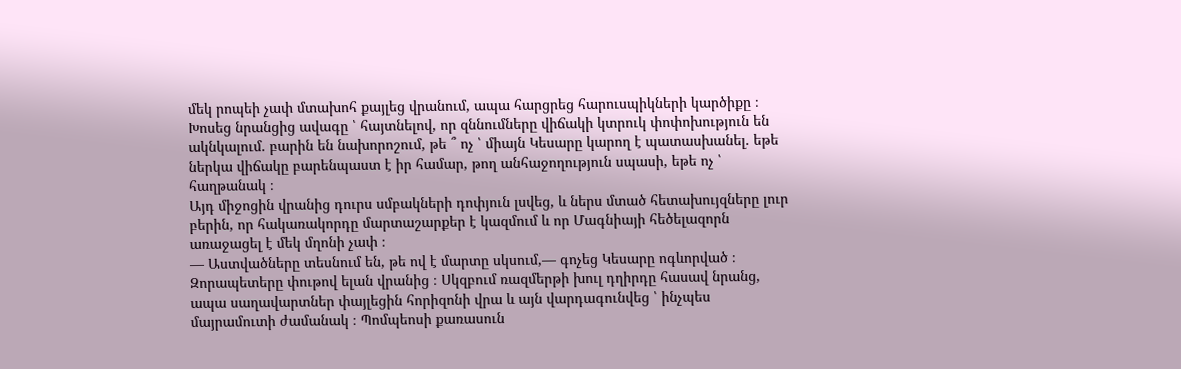մեկ րոպեի չափ մտախոհ քայլեց վրանում, ապա հարցրեց հարուսպիկների կարծիքը ։ Խոսեց նրանցից ավագը ՝ հայտնելով, որ զննումները վիճակի կտրուկ փոփոխություն են ակնկալում. բարին են նախորոշում, թե ՞ ոչ ՝ միայն Կեսարը կարող է պատասխանել. եթե ներկա վիճակը բարենպաստ է իր համար, թող անհաջողություն սպասի, եթե ոչ ՝ հաղթանակ ։
Այդ միջոցին վրանից դուրս սմբակների դոփյուն լսվեց, և ներս մտած հետախույզները լուր բերին, որ հակառակորդը մարտաշարքեր է կազմում և որ Մագնիայի հեծելազորն առաջացել է մեկ մղոնի չափ ։
— Աստվածները տեսնում են, թե ով է մարտը սկսում,— գոչեց Կեսարը ոգևորված ։
Զորապետերը փութով ելան վրանից ։ Սկզբում ռազմերթի խուլ դղիրդը հասավ նրանց, ապա սաղավարտներ փայլեցին հորիզոնի վրա և այն վարդագունվեց ՝ ինչպես մայրամուտի ժամանակ ։ Պոմպեոսի քառասուն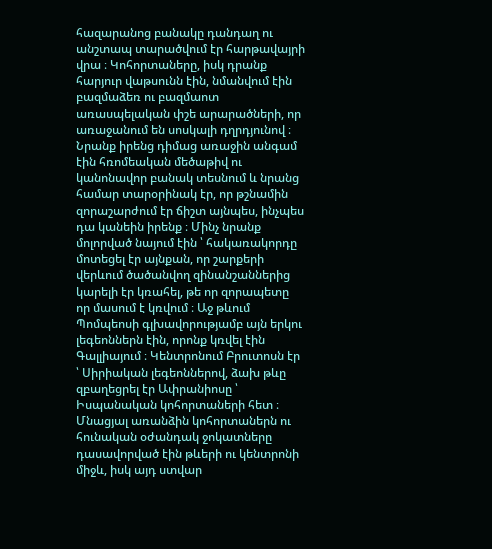հազարանոց բանակը դանդաղ ու անշտապ տարածվում էր հարթավայրի վրա ։ Կոհորտաները, իսկ դրանք հարյուր վաթսունն էին, նմանվում էին բազմաձեռ ու բազմաոտ առասպելական փշե արարածների, որ առաջանում են սոսկալի դղրդյունով ։
Նրանք իրենց դիմաց առաջին անգամ էին հռոմեական մեծաթիվ ու կանոնավոր բանակ տեսնում և նրանց համար տարօրինակ էր, որ թշնամին զորաշարժում էր ճիշտ այնպես, ինչպես դա կանեին իրենք ։ Մինչ նրանք մոլորված նայում էին ՝ հակառակորդը մոտեցել էր այնքան, որ շարքերի վերևում ծածանվող զինանշաններից կարելի էր կռահել, թե որ զորապետը որ մասում է կռվում ։ Աջ թևում Պոմպեոսի գլխավորությամբ այն երկու լեգեոններն էին, որոնք կռվել էին Գալլիայում ։ Կենտրոնում Բրուտոսն էր ՝ Սիրիական լեգեոններով, ձախ թևը զբաղեցրել էր Ափրանիոսը ՝ Իսպանական կոհորտաների հետ ։ Մնացյալ առանձին կոհորտաներն ու հունական օժանդակ ջոկատները դասավորված էին թևերի ու կենտրոնի միջև, իսկ այդ ստվար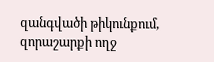զանգվածի թիկունքում, զորաշարքի ողջ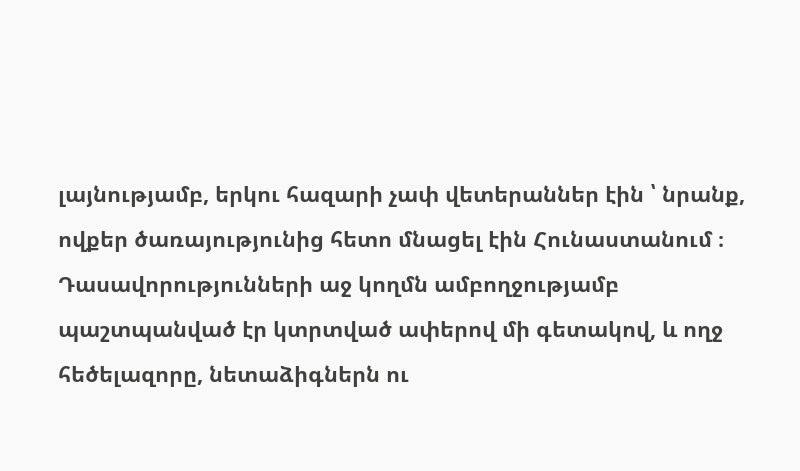լայնությամբ, երկու հազարի չափ վետերաններ էին ՝ նրանք, ովքեր ծառայությունից հետո մնացել էին Հունաստանում ։ Դասավորությունների աջ կողմն ամբողջությամբ պաշտպանված էր կտրտված ափերով մի գետակով, և ողջ հեծելազորը, նետաձիգներն ու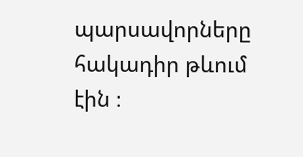պարսավորները հակադիր թևում էին ։